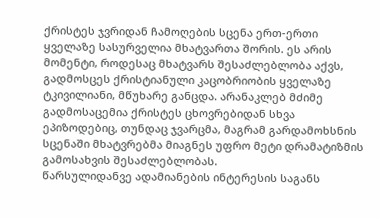ქრისტეს ჯვრიდან ჩამოღების სცენა ერთ-ერთი ყველაზე სასურველია მხატვართა შორის. ეს არის მომენტი, როდესაც მხატვარს შესაძლებლობა აქვს, გადმოსცეს ქრისტიანული კაცობრიობის ყველაზე ტკივილიანი, მწუხარე განცდა. არანაკლებ მძიმე გადმოსაცემია ქრისტეს ცხოვრებიდან სხვა ეპიზოდებიც, თუნდაც ჯვარცმა, მაგრამ გარდამოხსნის სცენაში მხატვრებმა მიაგნეს უფრო მეტი დრამატიზმის გამოსახვის შესაძლებლობას.
წარსულიდანვე ადამიანების ინტერესის საგანს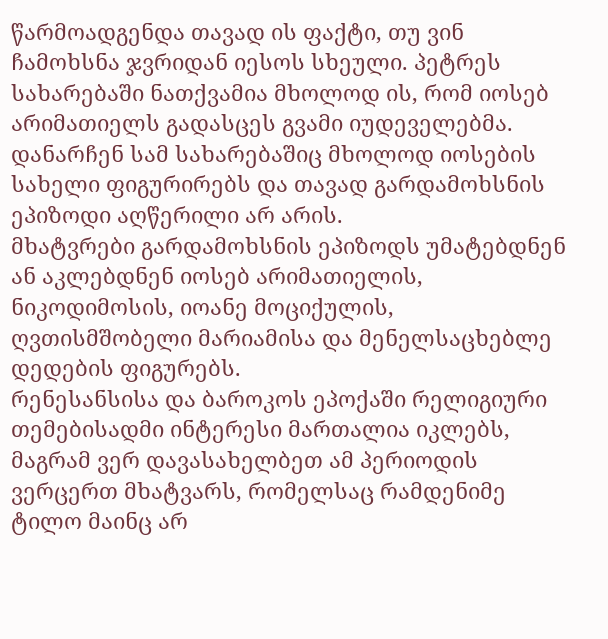წარმოადგენდა თავად ის ფაქტი, თუ ვინ ჩამოხსნა ჯვრიდან იესოს სხეული. პეტრეს სახარებაში ნათქვამია მხოლოდ ის, რომ იოსებ არიმათიელს გადასცეს გვამი იუდეველებმა. დანარჩენ სამ სახარებაშიც მხოლოდ იოსების სახელი ფიგურირებს და თავად გარდამოხსნის ეპიზოდი აღწერილი არ არის.
მხატვრები გარდამოხსნის ეპიზოდს უმატებდნენ ან აკლებდნენ იოსებ არიმათიელის, ნიკოდიმოსის, იოანე მოციქულის, ღვთისმშობელი მარიამისა და მენელსაცხებლე დედების ფიგურებს.
რენესანსისა და ბაროკოს ეპოქაში რელიგიური თემებისადმი ინტერესი მართალია იკლებს, მაგრამ ვერ დავასახელბეთ ამ პერიოდის ვერცერთ მხატვარს, რომელსაც რამდენიმე ტილო მაინც არ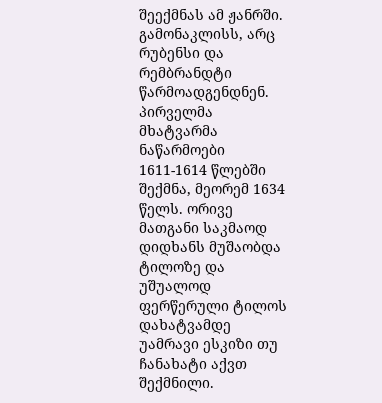შეექმნას ამ ჟანრში. გამონაკლისს, არც რუბენსი და რემბრანდტი წარმოადგენდნენ.
პირველმა მხატვარმა ნაწარმოები 1611-1614 წლებში შექმნა, მეორემ 1634 წელს. ორივე მათგანი საკმაოდ დიდხანს მუშაობდა ტილოზე და უშუალოდ ფერწერული ტილოს დახატვამდე უამრავი ესკიზი თუ ჩანახატი აქვთ შექმნილი.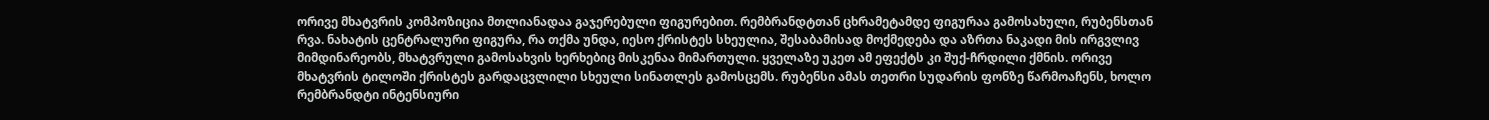ორივე მხატვრის კომპოზიცია მთლიანადაა გაჯერებული ფიგურებით. რემბრანდტთან ცხრამეტამდე ფიგურაა გამოსახული, რუბენსთან რვა. ნახატის ცენტრალური ფიგურა, რა თქმა უნდა, იესო ქრისტეს სხეულია, შესაბამისად მოქმედება და აზრთა ნაკადი მის ირგვლივ მიმდინარეობს, მხატვრული გამოსახვის ხერხებიც მისკენაა მიმართული. ყველაზე უკეთ ამ ეფექტს კი შუქ-ჩრდილი ქმნის. ორივე მხატვრის ტილოში ქრისტეს გარდაცვლილი სხეული სინათლეს გამოსცემს. რუბენსი ამას თეთრი სუდარის ფონზე წარმოაჩენს, ხოლო რემბრანდტი ინტენსიური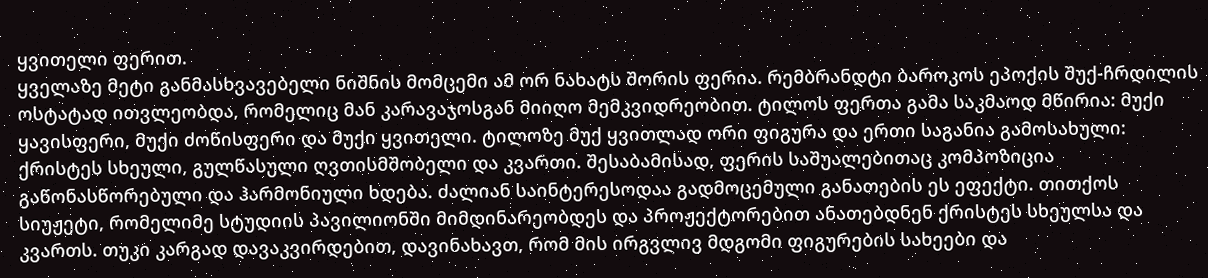ყვითელი ფერით.
ყველაზე მეტი განმასხვავებელი ნიშნის მომცემი ამ ორ ნახატს შორის ფერია. რემბრანდტი ბაროკოს ეპოქის შუქ-ჩრდილის ოსტატად ითვლეობდა, რომელიც მან კარავაჯოსგან მიიღო მემკვიდრეობით. ტილოს ფერთა გამა საკმაოდ მწირია: მუქი ყავისფერი, მუქი ძოწისფერი და მუქი ყვითელი. ტილოზე მუქ ყვითლად ორი ფიგურა და ერთი საგანია გამოსახული: ქრისტეს სხეული, გულწასული ღვთისმშობელი და კვართი. შესაბამისად, ფერის საშუალებითაც კომპოზიცია გაწონასწორებული და ჰარმონიული ხდება. ძალიან საინტერესოდაა გადმოცემული განათების ეს ეფექტი. თითქოს სიუჟეტი, რომელიმე სტუდიის პავილიონში მიმდინარეობდეს და პროჟექტორებით ანათებდნენ ქრისტეს სხეულსა და კვართს. თუკი კარგად დავაკვირდებით, დავინახავთ, რომ მის ირგვლივ მდგომი ფიგურების სახეები და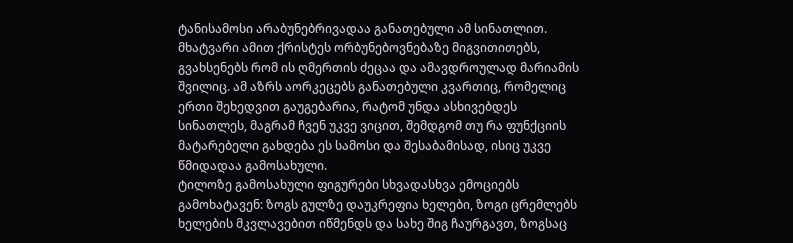ტანისამოსი არაბუნებრივადაა განათებული ამ სინათლით. მხატვარი ამით ქრისტეს ორბუნებოვნებაზე მიგვითითებს, გვახსენებს რომ ის ღმერთის ძეცაა და ამავდროულად მარიამის შვილიც. ამ აზრს აორკეცებს განათებული კვართიც, რომელიც ერთი შეხედვით გაუგებარია, რატომ უნდა ასხივებდეს სინათლეს, მაგრამ ჩვენ უკვე ვიცით, შემდგომ თუ რა ფუნქციის მატარებელი გახდება ეს სამოსი და შესაბამისად, ისიც უკვე წმიდადაა გამოსახული.
ტილოზე გამოსახული ფიგურები სხვადასხვა ემოციებს გამოხატავენ: ზოგს გულზე დაუკრეფია ხელები, ზოგი ცრემლებს ხელების მკვლავებით იწმენდს და სახე შიგ ჩაურგავთ, ზოგსაც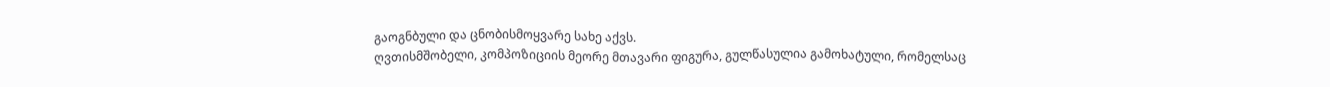გაოგნბული და ცნობისმოყვარე სახე აქვს.
ღვთისმშობელი, კომპოზიციის მეორე მთავარი ფიგურა, გულწასულია გამოხატული, რომელსაც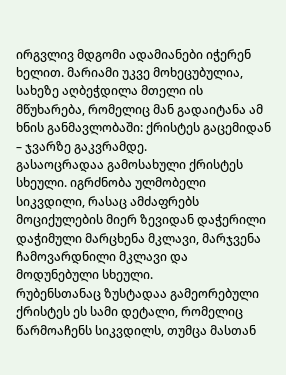ირგვლივ მდგომი ადამიანები იჭერენ ხელით. მარიამი უკვე მოხეცუბულია, სახეზე აღბეჭდილა მთელი ის მწუხარება, რომელიც მან გადაიტანა ამ ხნის განმავლობაში: ქრისტეს გაცემიდან – ჯვარზე გაკვრამდე.
გასაოცრადაა გამოსახული ქრისტეს სხეული. იგრძნობა ულმობელი სიკვდილი, რასაც ამძაფრებს მოციქულების მიერ ზევიდან დაჭერილი დაჭიმული მარცხენა მკლავი, მარჯვენა ჩამოვარდნილი მკლავი და მოდუნებული სხეული.
რუბენსთანაც ზუსტადაა გამეორებული ქრისტეს ეს სამი დეტალი, რომელიც წარმოაჩენს სიკვდილს, თუმცა მასთან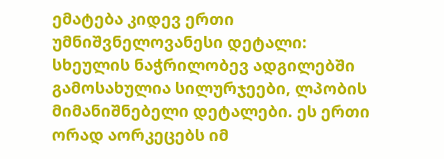ემატება კიდევ ერთი უმნიშვნელოვანესი დეტალი: სხეულის ნაჭრილობევ ადგილებში გამოსახულია სილურჯეები, ლპობის მიმანიშნებელი დეტალები. ეს ერთი ორად აორკეცებს იმ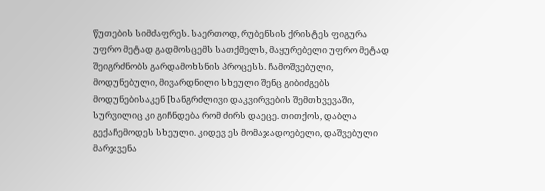წუთების სიმძაფრეს. საერთოდ, რუბენსის ქრისტეს ფიგურა უფრო მეტად გადმოსცემს სათქმელს, მაყურებელი უფრო მეტად შეიგრძნობს გარდამოხსნის პროცესს. ჩამოშვებული, მოდუნებული, მივარდნილი სხეული შენც გიბიძგებს მოდუნებისაკენ [ხანგრძლივი დაკვირვების შემთხვევაში, სურვილიც კი გიჩნდება რომ ძირს დაეცე. თითქოს, დაბლა გექაჩემოდეს სხეული. კიდევ ეს მომაჯადოებელი, დაშვებული მარჯვენა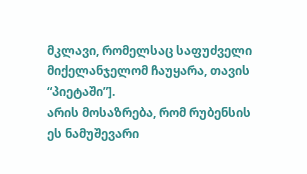მკლავი, რომელსაც საფუძველი მიქელანჯელომ ჩაუყარა, თავის “პიეტაში”].
არის მოსაზრება, რომ რუბენსის ეს ნამუშევარი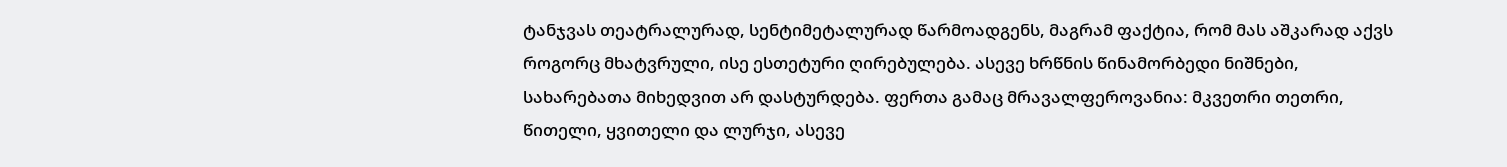ტანჯვას თეატრალურად, სენტიმეტალურად წარმოადგენს, მაგრამ ფაქტია, რომ მას აშკარად აქვს როგორც მხატვრული, ისე ესთეტური ღირებულება. ასევე ხრწნის წინამორბედი ნიშნები, სახარებათა მიხედვით არ დასტურდება. ფერთა გამაც მრავალფეროვანია: მკვეთრი თეთრი, წითელი, ყვითელი და ლურჯი, ასევე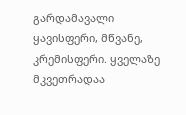გარდამავალი ყავისფერი, მწვანე, კრემისფერი. ყველაზე მკვეთრადაა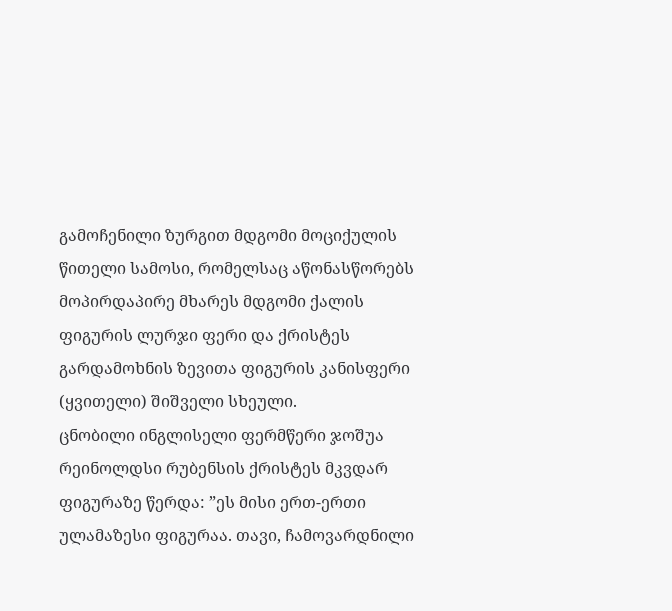გამოჩენილი ზურგით მდგომი მოციქულის წითელი სამოსი, რომელსაც აწონასწორებს მოპირდაპირე მხარეს მდგომი ქალის ფიგურის ლურჯი ფერი და ქრისტეს გარდამოხნის ზევითა ფიგურის კანისფერი (ყვითელი) შიშველი სხეული.
ცნობილი ინგლისელი ფერმწერი ჯოშუა რეინოლდსი რუბენსის ქრისტეს მკვდარ ფიგურაზე წერდა: ”ეს მისი ერთ-ერთი ულამაზესი ფიგურაა. თავი, ჩამოვარდნილი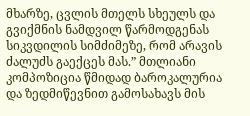მხარზე, ცვლის მთელს სხეულს და გვიქმნის ნამდვილ წარმოდგენას სიკვდილის სიმძიმეზე, რომ არავის ძალუძს გაექცეს მას.” მთლიანი კომპოზიცია წმიდად ბაროკალურია და ზედმიწევნით გამოსახავს მის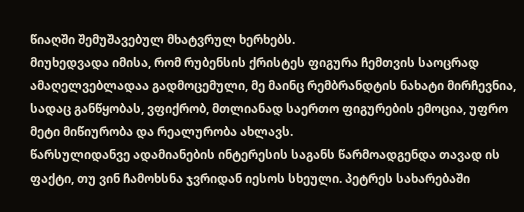წიაღში შემუშავებულ მხატვრულ ხერხებს.
მიუხედვადა იმისა, რომ რუბენსის ქრისტეს ფიგურა ჩემთვის საოცრად ამაღელვებლადაა გადმოცემული, მე მაინც რემბრანდტის ნახატი მირჩევნია, სადაც განწყობას, ვფიქრობ, მთლიანად საერთო ფიგურების ემოცია, უფრო მეტი მიწიურობა და რეალურობა ახლავს.
წარსულიდანვე ადამიანების ინტერესის საგანს წარმოადგენდა თავად ის ფაქტი, თუ ვინ ჩამოხსნა ჯვრიდან იესოს სხეული. პეტრეს სახარებაში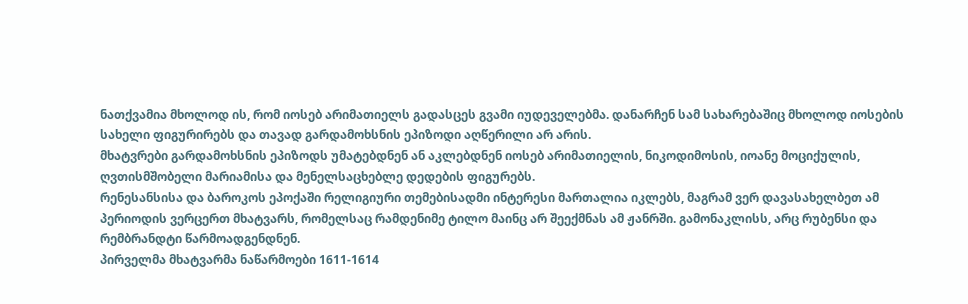ნათქვამია მხოლოდ ის, რომ იოსებ არიმათიელს გადასცეს გვამი იუდეველებმა. დანარჩენ სამ სახარებაშიც მხოლოდ იოსების სახელი ფიგურირებს და თავად გარდამოხსნის ეპიზოდი აღწერილი არ არის.
მხატვრები გარდამოხსნის ეპიზოდს უმატებდნენ ან აკლებდნენ იოსებ არიმათიელის, ნიკოდიმოსის, იოანე მოციქულის, ღვთისმშობელი მარიამისა და მენელსაცხებლე დედების ფიგურებს.
რენესანსისა და ბაროკოს ეპოქაში რელიგიური თემებისადმი ინტერესი მართალია იკლებს, მაგრამ ვერ დავასახელბეთ ამ პერიოდის ვერცერთ მხატვარს, რომელსაც რამდენიმე ტილო მაინც არ შეექმნას ამ ჟანრში. გამონაკლისს, არც რუბენსი და რემბრანდტი წარმოადგენდნენ.
პირველმა მხატვარმა ნაწარმოები 1611-1614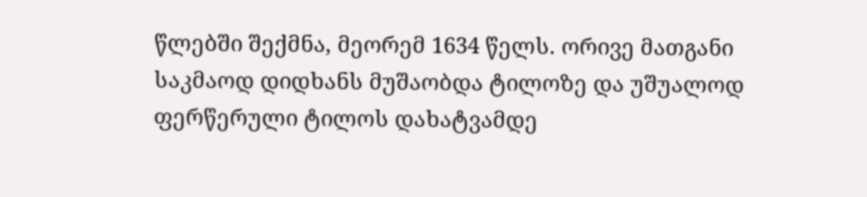წლებში შექმნა, მეორემ 1634 წელს. ორივე მათგანი საკმაოდ დიდხანს მუშაობდა ტილოზე და უშუალოდ ფერწერული ტილოს დახატვამდე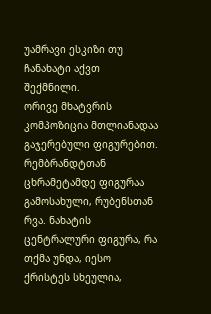უამრავი ესკიზი თუ ჩანახატი აქვთ შექმნილი.
ორივე მხატვრის კომპოზიცია მთლიანადაა გაჯერებული ფიგურებით. რემბრანდტთან ცხრამეტამდე ფიგურაა გამოსახული, რუბენსთან რვა. ნახატის ცენტრალური ფიგურა, რა თქმა უნდა, იესო ქრისტეს სხეულია,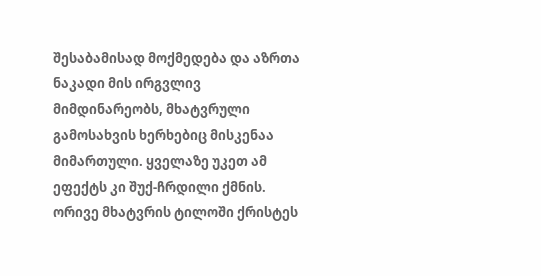შესაბამისად მოქმედება და აზრთა ნაკადი მის ირგვლივ მიმდინარეობს, მხატვრული გამოსახვის ხერხებიც მისკენაა მიმართული. ყველაზე უკეთ ამ ეფექტს კი შუქ-ჩრდილი ქმნის. ორივე მხატვრის ტილოში ქრისტეს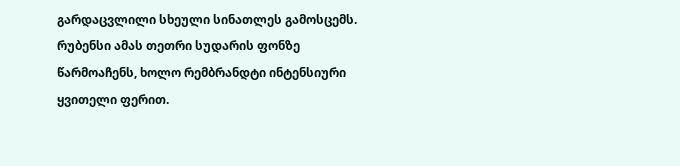გარდაცვლილი სხეული სინათლეს გამოსცემს. რუბენსი ამას თეთრი სუდარის ფონზე წარმოაჩენს, ხოლო რემბრანდტი ინტენსიური ყვითელი ფერით.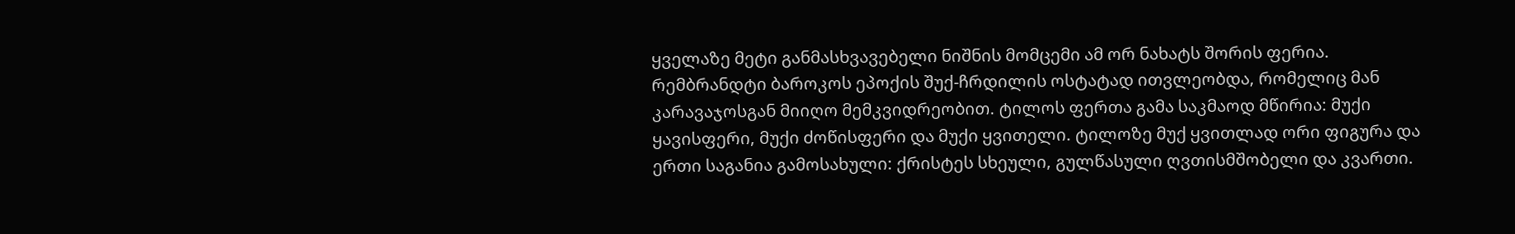ყველაზე მეტი განმასხვავებელი ნიშნის მომცემი ამ ორ ნახატს შორის ფერია. რემბრანდტი ბაროკოს ეპოქის შუქ-ჩრდილის ოსტატად ითვლეობდა, რომელიც მან კარავაჯოსგან მიიღო მემკვიდრეობით. ტილოს ფერთა გამა საკმაოდ მწირია: მუქი ყავისფერი, მუქი ძოწისფერი და მუქი ყვითელი. ტილოზე მუქ ყვითლად ორი ფიგურა და ერთი საგანია გამოსახული: ქრისტეს სხეული, გულწასული ღვთისმშობელი და კვართი.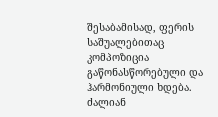შესაბამისად, ფერის საშუალებითაც კომპოზიცია გაწონასწორებული და ჰარმონიული ხდება. ძალიან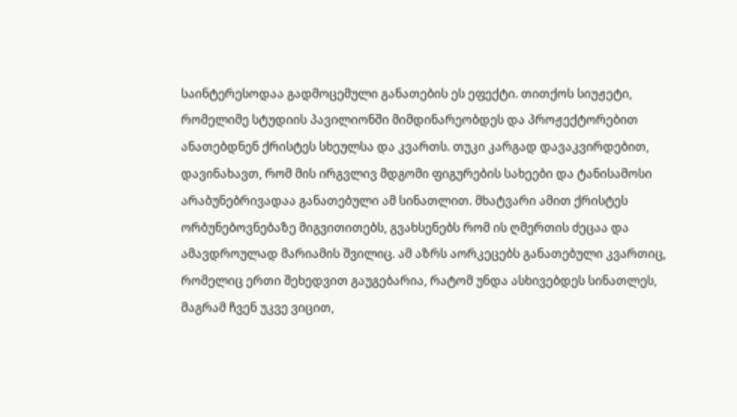საინტერესოდაა გადმოცემული განათების ეს ეფექტი. თითქოს სიუჟეტი, რომელიმე სტუდიის პავილიონში მიმდინარეობდეს და პროჟექტორებით ანათებდნენ ქრისტეს სხეულსა და კვართს. თუკი კარგად დავაკვირდებით, დავინახავთ, რომ მის ირგვლივ მდგომი ფიგურების სახეები და ტანისამოსი არაბუნებრივადაა განათებული ამ სინათლით. მხატვარი ამით ქრისტეს ორბუნებოვნებაზე მიგვითითებს, გვახსენებს რომ ის ღმერთის ძეცაა და ამავდროულად მარიამის შვილიც. ამ აზრს აორკეცებს განათებული კვართიც, რომელიც ერთი შეხედვით გაუგებარია, რატომ უნდა ასხივებდეს სინათლეს, მაგრამ ჩვენ უკვე ვიცით,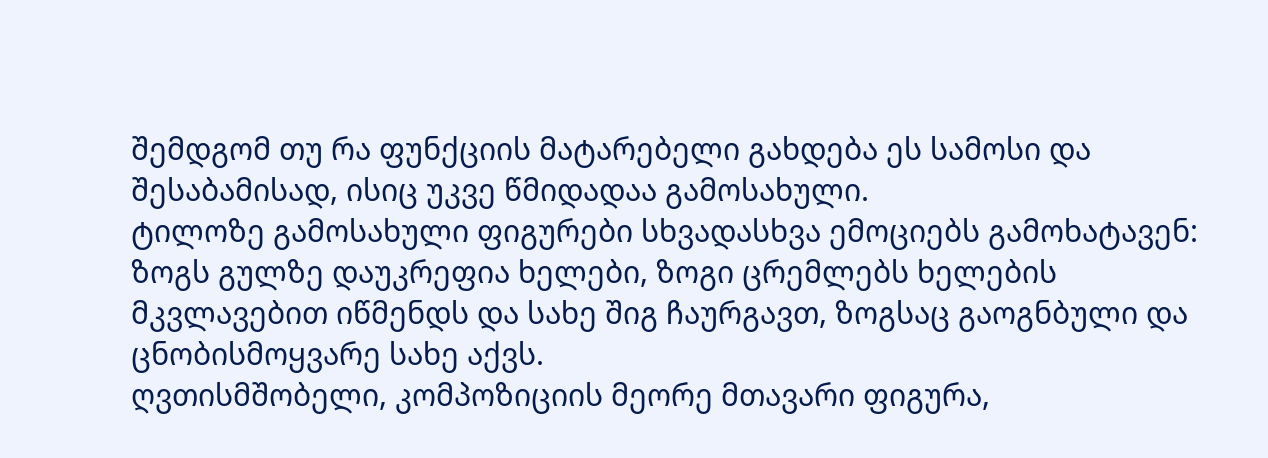შემდგომ თუ რა ფუნქციის მატარებელი გახდება ეს სამოსი და შესაბამისად, ისიც უკვე წმიდადაა გამოსახული.
ტილოზე გამოსახული ფიგურები სხვადასხვა ემოციებს გამოხატავენ: ზოგს გულზე დაუკრეფია ხელები, ზოგი ცრემლებს ხელების მკვლავებით იწმენდს და სახე შიგ ჩაურგავთ, ზოგსაც გაოგნბული და ცნობისმოყვარე სახე აქვს.
ღვთისმშობელი, კომპოზიციის მეორე მთავარი ფიგურა,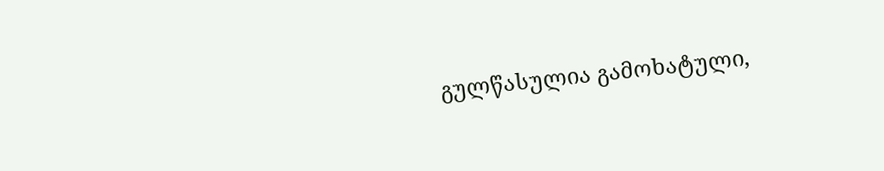გულწასულია გამოხატული,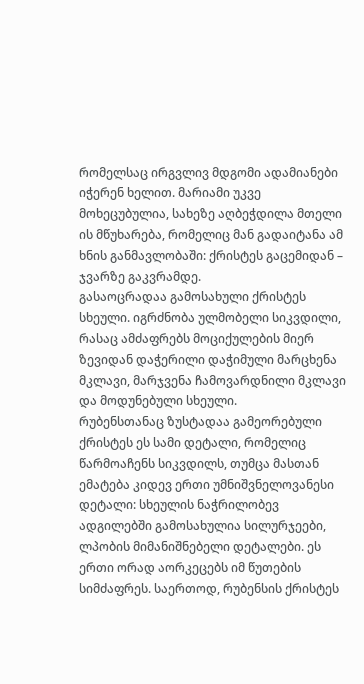რომელსაც ირგვლივ მდგომი ადამიანები იჭერენ ხელით. მარიამი უკვე მოხეცუბულია, სახეზე აღბეჭდილა მთელი ის მწუხარება, რომელიც მან გადაიტანა ამ ხნის განმავლობაში: ქრისტეს გაცემიდან – ჯვარზე გაკვრამდე.
გასაოცრადაა გამოსახული ქრისტეს სხეული. იგრძნობა ულმობელი სიკვდილი, რასაც ამძაფრებს მოციქულების მიერ ზევიდან დაჭერილი დაჭიმული მარცხენა მკლავი, მარჯვენა ჩამოვარდნილი მკლავი და მოდუნებული სხეული.
რუბენსთანაც ზუსტადაა გამეორებული ქრისტეს ეს სამი დეტალი, რომელიც წარმოაჩენს სიკვდილს, თუმცა მასთან ემატება კიდევ ერთი უმნიშვნელოვანესი დეტალი: სხეულის ნაჭრილობევ ადგილებში გამოსახულია სილურჯეები, ლპობის მიმანიშნებელი დეტალები. ეს ერთი ორად აორკეცებს იმ წუთების სიმძაფრეს. საერთოდ, რუბენსის ქრისტეს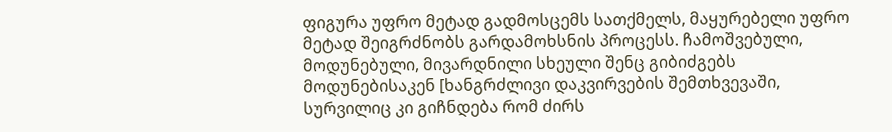ფიგურა უფრო მეტად გადმოსცემს სათქმელს, მაყურებელი უფრო მეტად შეიგრძნობს გარდამოხსნის პროცესს. ჩამოშვებული, მოდუნებული, მივარდნილი სხეული შენც გიბიძგებს მოდუნებისაკენ [ხანგრძლივი დაკვირვების შემთხვევაში, სურვილიც კი გიჩნდება რომ ძირს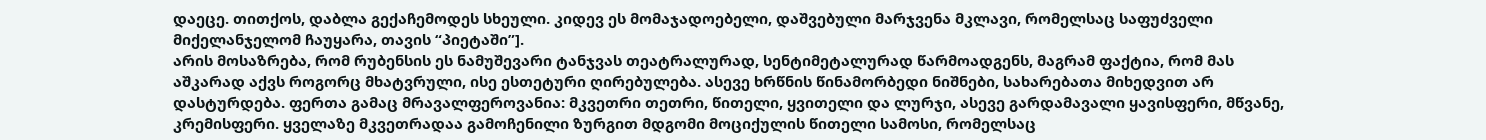დაეცე. თითქოს, დაბლა გექაჩემოდეს სხეული. კიდევ ეს მომაჯადოებელი, დაშვებული მარჯვენა მკლავი, რომელსაც საფუძველი მიქელანჯელომ ჩაუყარა, თავის “პიეტაში”].
არის მოსაზრება, რომ რუბენსის ეს ნამუშევარი ტანჯვას თეატრალურად, სენტიმეტალურად წარმოადგენს, მაგრამ ფაქტია, რომ მას აშკარად აქვს როგორც მხატვრული, ისე ესთეტური ღირებულება. ასევე ხრწნის წინამორბედი ნიშნები, სახარებათა მიხედვით არ დასტურდება. ფერთა გამაც მრავალფეროვანია: მკვეთრი თეთრი, წითელი, ყვითელი და ლურჯი, ასევე გარდამავალი ყავისფერი, მწვანე, კრემისფერი. ყველაზე მკვეთრადაა გამოჩენილი ზურგით მდგომი მოციქულის წითელი სამოსი, რომელსაც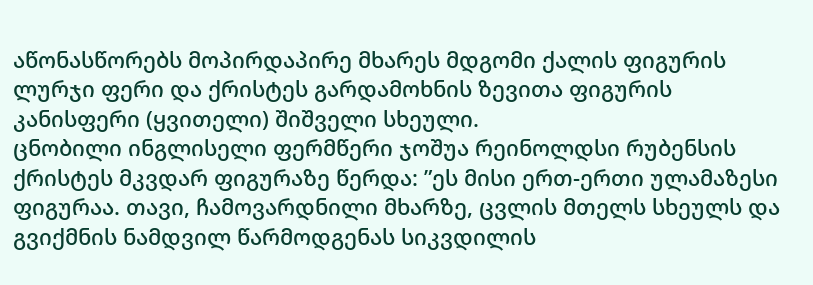აწონასწორებს მოპირდაპირე მხარეს მდგომი ქალის ფიგურის ლურჯი ფერი და ქრისტეს გარდამოხნის ზევითა ფიგურის კანისფერი (ყვითელი) შიშველი სხეული.
ცნობილი ინგლისელი ფერმწერი ჯოშუა რეინოლდსი რუბენსის ქრისტეს მკვდარ ფიგურაზე წერდა: ”ეს მისი ერთ-ერთი ულამაზესი ფიგურაა. თავი, ჩამოვარდნილი მხარზე, ცვლის მთელს სხეულს და გვიქმნის ნამდვილ წარმოდგენას სიკვდილის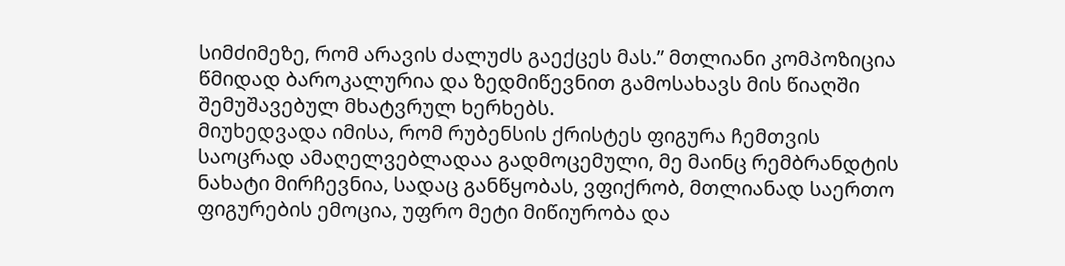სიმძიმეზე, რომ არავის ძალუძს გაექცეს მას.” მთლიანი კომპოზიცია წმიდად ბაროკალურია და ზედმიწევნით გამოსახავს მის წიაღში შემუშავებულ მხატვრულ ხერხებს.
მიუხედვადა იმისა, რომ რუბენსის ქრისტეს ფიგურა ჩემთვის საოცრად ამაღელვებლადაა გადმოცემული, მე მაინც რემბრანდტის ნახატი მირჩევნია, სადაც განწყობას, ვფიქრობ, მთლიანად საერთო ფიგურების ემოცია, უფრო მეტი მიწიურობა და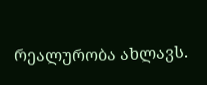რეალურობა ახლავს.